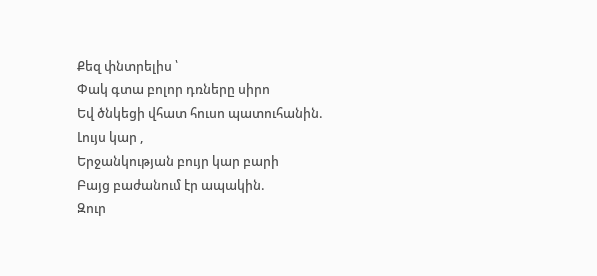Քեզ փնտրելիս ՝
Փակ գտա բոլոր դռները սիրո
Եվ ծնկեցի վհատ հուսո պատուհանին.
Լույս կար ,
Երջանկության բույր կար բարի
Բայց բաժանում էր ապակին.
Զուր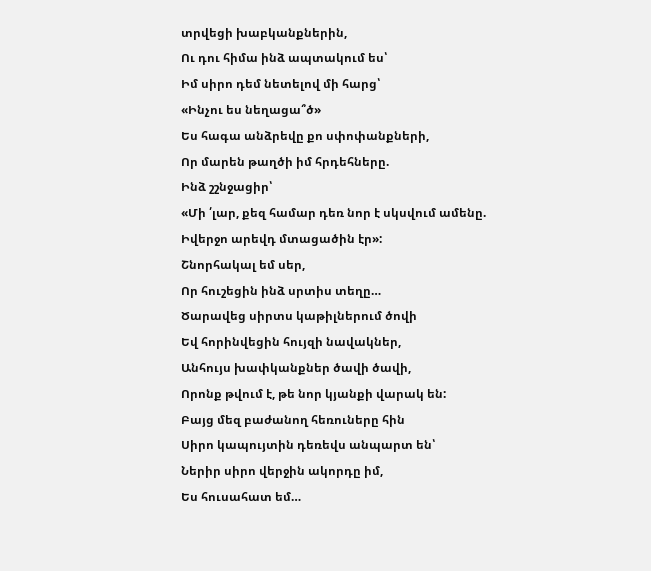տրվեցի խաբկանքներին,
Ու դու հիմա ինձ ապտակում ես՝
Իմ սիրո դեմ նետելով մի հարց՝
«Ինչու ես նեղացա՞ծ»
Ես հագա անձրեվը քո սփոփանքների,
Որ մարեն թաղծի իմ հրդեհները.
Ինձ շշնջացիր՝
«Մի ՛լար, քեզ համար դեռ նոր է սկսվում ամենը.
Իվերջո արեվդ մտացածին էր»:
Շնորհակալ եմ սեր,
Որ հուշեցին ինձ սրտիս տեղը…
Ծարավեց սիրտս կաթիլներում ծովի
Եվ հորինվեցին հույզի նավակներ,
Անհույս խափկանքներ ծավի ծավի,
Որոնք թվում է, թե նոր կյանքի վարակ են:
Բայց մեզ բաժանող հեռուները հին
Սիրո կապույտին դեռեվս անպարտ են՝
Ներիր սիրո վերջին ակորդը իմ,
Ես հուսահատ եմ…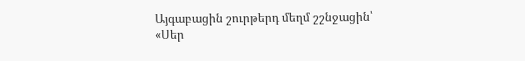Այգաբացին շուրթերդ մեղմ շշնջացին՝
«Սեր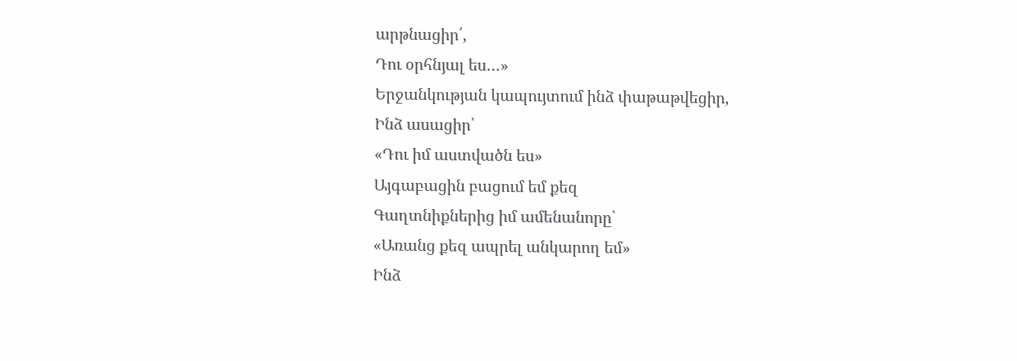արթնացիր՛,
Դու օրհնյալ ես…»
Երջանկության կապույտում ինձ փաթաթվեցիր,
Ինձ ասացիր՝
«Դու իմ աստվածն ես»
Այգաբացին բացում եմ քեզ
Գաղտնիքներից իմ ամենանորը՝
«Առանց քեզ ապրել անկարող եմ»
Ինձ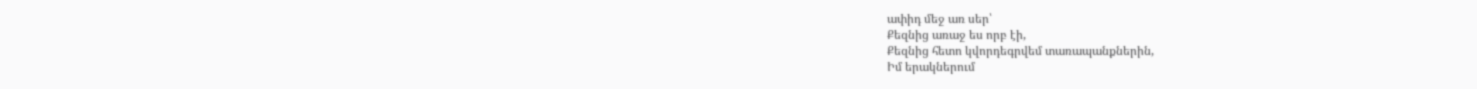ափիդ մեջ առ սեր՝
Քեզնից առաջ ես որբ էի,
Քեզնից հետո կվորդեգրվեմ տառապանքներին,
Իմ երակներում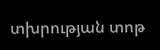տխրության տոթ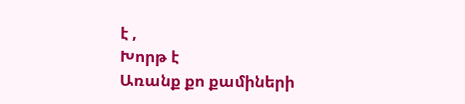է ,
Խորթ է
Առանք քո քամիների